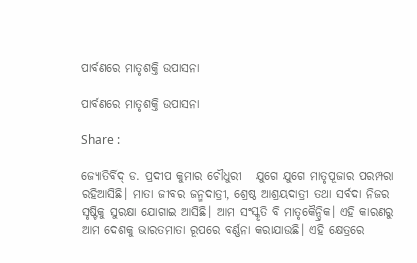ପାର୍ବଣରେ ମାତୃଶକ୍ତି ଉପାସନା

ପାର୍ବଣରେ ମାତୃଶକ୍ତି ଉପାସନା

Share :

ଜ୍ୟୋତିର୍ବିଦ‌୍‍ ଡ. ପ୍ରଦୀପ କୁମାର ଚୌଧୁରୀ   ଯୁଗେ ଯୁଗେ ମାତୃପୂଜାର ପରମ୍ପରା ରହିଆସିଛି। ମାତା ଜୀବର ଜନ୍ମଦାତ୍ରୀ, ଶ୍ରେଷ୍ଠ ଆଶ୍ରୟଦାତ୍ରୀ ତଥା ସର୍ବଦା ନିଜର ସୃଷ୍ଟିକୁ ସୁରକ୍ଷା ଯୋଗାଇ ଆସିଛି। ଆମ ସଂସ୍କୃତି ବି ମାତୃକୈନ୍ଦ୍ରିକ। ଏହି କାରଣରୁ ଆମ ଦେଶକୁ ଭାରତମାତା ରୂପରେ ବର୍ଣ୍ଣନା କରାଯାଉଛି। ଏହି କ୍ଷେତ୍ରରେ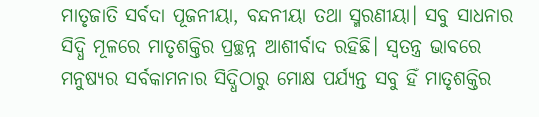ମାତୃଜାତି ସର୍ବଦା ପୂଜନୀୟା, ବନ୍ଦନୀୟା ତଥା ସ୍ମରଣୀୟା। ସବୁ ସାଧନାର ସିଦ୍ଧି ମୂଳରେ ମାତୃଶକ୍ତିର ପ୍ରଚ୍ଛନ୍ନ ଆଶୀର୍ବାଦ ରହିଛି। ସ୍ୱତନ୍ତ୍ର ଭାବରେ ମନୁଷ୍ୟର ସର୍ବକାମନାର ସିଦ୍ଧିଠାରୁ ମୋକ୍ଷ ପର୍ଯ୍ୟନ୍ତ ସବୁ ହିଁ ମାତୃଶକ୍ତିର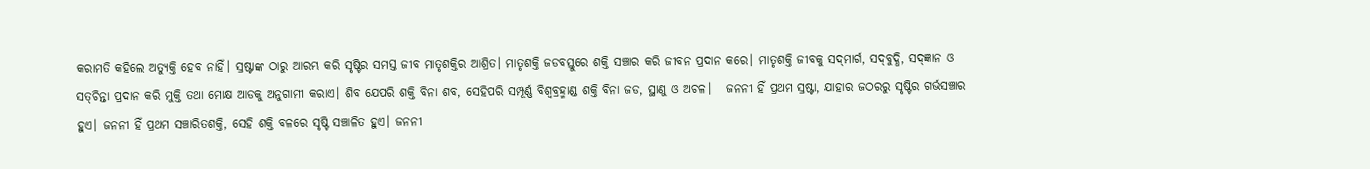କରାମତି କହିଲେ ଅତ୍ୟୁକ୍ତି ହେବ ନାହିଁ। ସ୍ରଷ୍ଟାଙ୍କ ଠାରୁ ଆରମ୍ଭ କରି ସୃଷ୍ଟିର ସମସ୍ତ ଜୀବ ମାତୃଶକ୍ତିର ଆଶ୍ରିତ। ମାତୃଶକ୍ତି ଜଡବସ୍ତୁରେ ଶକ୍ତି ସଞ୍ଚାର କରି ଜୀବନ ପ୍ରଦାନ କରେ। ମାତୃଶକ୍ତି ଜୀବକୁ ସଦ‍୍‌ମାର୍ଗ, ସଦ‍୍‌ବୁଦ୍ଧି, ସଦ‍୍‌ଜ୍ଞାନ ଓ ସତ୍‌ଚିନ୍ତା ପ୍ରଦାନ କରି ମୁକ୍ତି ତଥା ମୋକ୍ଷ ଆଡକୁ ଅନୁଗାମୀ କରାଏ। ଶିବ ଯେପରି ଶକ୍ତି ବିନା ଶବ, ସେହିପରି ସମ୍ପୂର୍ଣ୍ଣ ବିଶ୍ୱବ୍ରହ୍ମାଣ୍ଡ ଶକ୍ତି ବିନା ଜଡ, ସ୍ଥାଣୁ ଓ ଅଚଳ।   ଜନନୀ ହିଁ ପ୍ରଥମ ସ୍ରଷ୍ଟା, ଯାହାର ଜଠରରୁ ସୃଷ୍ଟିର ଗର୍ଭସଞ୍ଚାର ହୁଏ। ଜନନୀ ହିଁ ପ୍ରଥମ ସଞ୍ଚାରିତଶକ୍ତି, ସେହି ଶକ୍ତି ବଳରେ ସୃଷ୍ଟି ସଞ୍ଚାଳିତ ହୁଏ। ଜନନୀ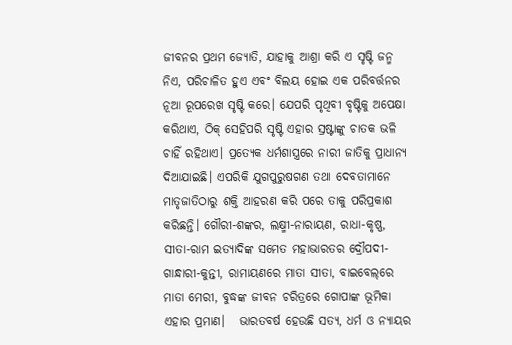ଜୀବନର ପ୍ରଥମ ଜ୍ୟୋତି, ଯାହାକୁ ଆଶ୍ରା କରି ଏ ସୃଷ୍ଟି ଜନ୍ମ ନିଏ, ପରିଚାଳିତ ହୁଏ ଏବଂ ବିଲୟ ହୋଇ ଏକ ପରିବର୍ତ୍ତନର ନୂଆ ରୂପରେଖ ସୃଷ୍ଟି କରେ। ଯେପରି ପୃଥିବୀ ବୃଷ୍ଟିକୁ ଅପେକ୍ଷା କରିଥାଏ, ଠିକ୍ ସେହିପରି ସୃଷ୍ଟି ଏହାର ସ୍ରଷ୍ଟାଙ୍କୁ ଚାତକ ଭଳି ଚାହିଁ ରହିଥାଏ। ପ୍ରତ୍ୟେକ ଧର୍ମଶାସ୍ତ୍ରରେ ନାରୀ ଜାତିକୁ ପ୍ରାଧାନ୍ୟ ଦିଆଯାଇଛି। ଏପରିକି ଯୁଗପୁରୁଷଗଣ ତଥା ଦେବତାମାନେ ମାତୃଜାତିଠାରୁ ଶକ୍ତି ଆହରଣ କରି ପରେ ତାକୁ ପରିପ୍ରକାଶ କରିଛନ୍ତି। ଗୌରୀ-ଶଙ୍କର, ଲକ୍ଷ୍ମୀ-ନାରାୟଣ, ରାଧା-କୃଷ୍ଣ, ସୀତା-ରାମ ଇତ୍ୟାଦିଙ୍କ ସମେତ ମହାଭାରତର ଦ୍ରୌପଦୀ-ଗାନ୍ଧାରୀ-କୁନ୍ତୀ, ରାମାୟଣରେ ମାତା ସୀତା, ବାଇବେଲ‍୍‌ରେ ମାତା ମେରୀ, ବୁଦ୍ଧଙ୍କ ଜୀବନ ଚରିତ୍ରରେ ଗୋପାଙ୍କ ଭୂମିକା ଏହାର ପ୍ରମାଣ।   ଭାରତବର୍ଷ ହେଉଛି ସତ୍ୟ, ଧର୍ମ ଓ ନ୍ୟାୟର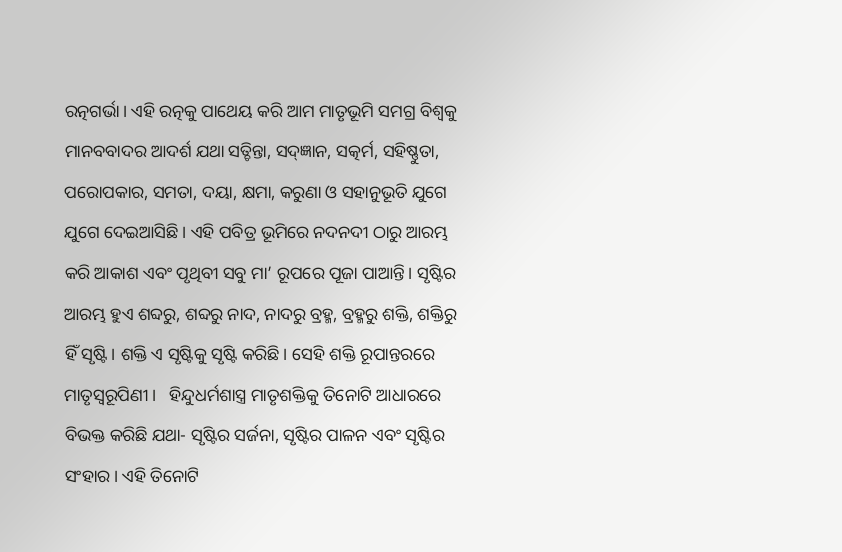ରତ୍ନଗର୍ଭା। ଏହି ରତ୍ନକୁ ପାଥେୟ କରି ଆମ ମାତୃଭୂମି ସମଗ୍ର ବିଶ୍ୱକୁ ମାନବବାଦର ଆଦର୍ଶ ଯଥା ସତ୍ଚିନ୍ତା, ସଦ‍୍‌ଜ୍ଞାନ, ସତ୍କର୍ମ, ସହିଷ୍ଣୁତା, ପରୋପକାର, ସମତା, ଦୟା, କ୍ଷମା, କରୁଣା ଓ ସହାନୁଭୂତି ଯୁଗେ ଯୁଗେ ଦେଇଆସିଛି। ଏହି ପବିତ୍ର ଭୂମିରେ ନଦନଦୀ ଠାରୁ ଆରମ୍ଭ କରି ଆକାଶ ଏବଂ ପୃଥିବୀ ସବୁ ମା’ ରୂପରେ ପୂଜା ପାଆନ୍ତି। ସୃଷ୍ଟିର ଆରମ୍ଭ ହୁଏ ଶବ୍ଦରୁ, ଶବ୍ଦରୁ ନାଦ, ନାଦରୁ ବ୍ରହ୍ମ, ବ୍ରହ୍ମରୁ ଶକ୍ତି, ଶକ୍ତିରୁ ହିଁ ସୃଷ୍ଟି। ଶକ୍ତି ଏ ସୃଷ୍ଟିକୁ ସୃଷ୍ଟି କରିଛି। ସେହି ଶକ୍ତି ରୂପାନ୍ତରରେ ମାତୃସ୍ୱରୂପିଣୀ।   ହିନ୍ଦୁଧର୍ମଶାସ୍ତ୍ର ମାତୃଶକ୍ତିକୁ ତିନୋଟି ଆଧାରରେ ବିଭକ୍ତ କରିଛି ଯଥା- ସୃଷ୍ଟିର ସର୍ଜନା, ସୃଷ୍ଟିର ପାଳନ ଏବଂ ସୃଷ୍ଟିର ସଂହାର। ଏହି ତିନୋଟି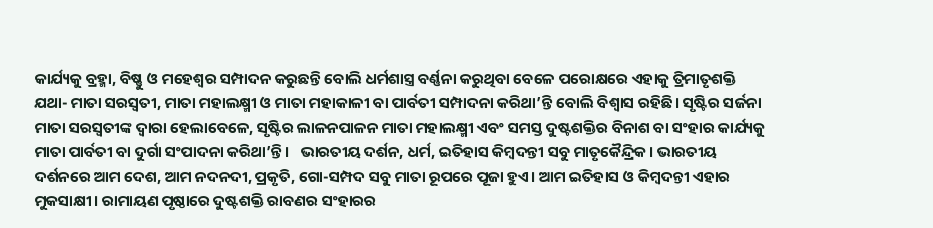କାର୍ଯ୍ୟକୁ ବ୍ରହ୍ମା, ବିଷ୍ଣୁ ଓ ମହେଶ୍ୱର ସମ୍ପାଦନ କରୁଛନ୍ତି ବୋଲି ଧର୍ମଶାସ୍ତ୍ର ବର୍ଣ୍ଣନା କରୁଥିବା ବେଳେ ପରୋକ୍ଷରେ ଏହାକୁ ତ୍ରିମାତୃଶକ୍ତି ଯଥା- ମାତା ସରସ୍ୱତୀ, ମାତା ମହାଲକ୍ଷ୍ମୀ ଓ ମାତା ମହାକାଳୀ ବା ପାର୍ବତୀ ସମ୍ପାଦନା କରିଥା’ନ୍ତି ବୋଲି ବିଶ୍ୱାସ ରହିଛି। ସୃଷ୍ଟିର ସର୍ଜନା ମାତା ସରସ୍ୱତୀଙ୍କ ଦ୍ୱାରା ହେଲାବେଳେ, ସୃଷ୍ଟିର ଲାଳନପାଳନ ମାତା ମହାଲକ୍ଷ୍ମୀ ଏବଂ ସମସ୍ତ ଦୁଷ୍ଟଶକ୍ତିର ବିନାଶ ବା ସଂହାର କାର୍ଯ୍ୟକୁ ମାତା ପାର୍ବତୀ ବା ଦୁର୍ଗା ସଂପାଦନା କରିଥା’ନ୍ତି।   ଭାରତୀୟ ଦର୍ଶନ, ଧର୍ମ, ଇତିହାସ କିମ୍ୱଦନ୍ତୀ ସବୁ ମାତୃକୈନ୍ଦ୍ରିକ। ଭାରତୀୟ ଦର୍ଶନରେ ଆମ ଦେଶ, ଆମ ନଦନଦୀ, ପ୍ରକୃତି, ଗୋ-ସମ୍ପଦ ସବୁ ମାତା ରୂପରେ ପୂଜା ହୁଏ। ଆମ ଇତିହାସ ଓ କିମ୍ୱଦନ୍ତୀ ଏହାର ମୁକସାକ୍ଷୀ। ରାମାୟଣ ପୃଷ୍ଠାରେ ଦୁଷ୍ଟଶକ୍ତି ରାବଣର ସଂହାରର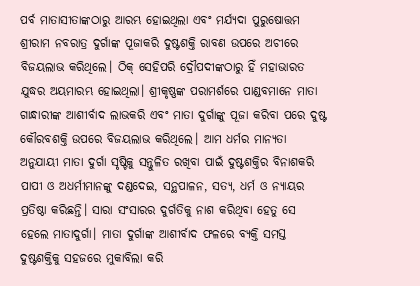ପର୍ବ ମାତାସୀତାଙ୍କଠାରୁ ଆରମ୍ଭ ହୋଇଥିଲା ଏବଂ ମର୍ଯ୍ୟଦା ପୁରୁଷୋତ୍ତମ ଶ୍ରୀରାମ ନବରାତ୍ର ଦୁର୍ଗାଙ୍କ ପୂଜାକରି ଦୁଷ୍ଟଶକ୍ତି ରାବଣ ଉପରେ ଅଚୀରେ ବିଜୟଲାଭ କରିଥିଲେ। ଠିକ୍ ସେହିପରି ଦ୍ରୌପଦୀଙ୍କଠାରୁ ହିଁ ମହାଭାରତ ଯୁଦ୍ଧର ଅୟମାରମ୍ଭ ହୋଇଥିଲା। ଶ୍ରୀକୃଷ୍ଣଙ୍କ ପରାମର୍ଶରେ ପାଣ୍ଡବମାନେ ମାତା ଗାନ୍ଧାରୀଙ୍କ ଆଶୀର୍ବାଦ ଲାଭକରି ଏବଂ ମାତା ଦୁର୍ଗାଙ୍କୁ ପୂଜା କରିବା ପରେ ଦୁଷ୍ଟ କୌରବଶକ୍ତି ଉପରେ ବିଜୟଲାଭ କରିଥିଲେ। ଆମ ଧର୍ମର ମାନ୍ୟତା ଅନୁଯାୟୀ ମାତା ଦୁର୍ଗା ସୃଷ୍ଟିକୁ ସନ୍ତୁଳିତ ରଖିବା ପାଇଁ ଦୁଷ୍ଟଶକ୍ତିର ବିନାଶକରି ପାପୀ ଓ ଅଧର୍ମୀମାନଙ୍କୁ ଦଣ୍ଡଦେଇ, ସନ୍ଥପାଳନ, ସତ୍ୟ, ଧର୍ମ ଓ ନ୍ୟାୟର ପ୍ରତିଷ୍ଠା କରିଛନ୍ତି। ସାରା ସଂସାରର ଦୁର୍ଗତିକୁ ନାଶ କରିଥିବା ହେତୁ ସେ ହେଲେ ମାତାଦୁର୍ଗା। ମାତା ଦୁର୍ଗାଙ୍କ ଆଶୀର୍ବାଦ ଫଳରେ ବ୍ୟକ୍ତି ସମସ୍ତ ଦୁଷ୍ଟଶକ୍ତିକୁ ସହଜରେ ମୁକାବିଲା କରି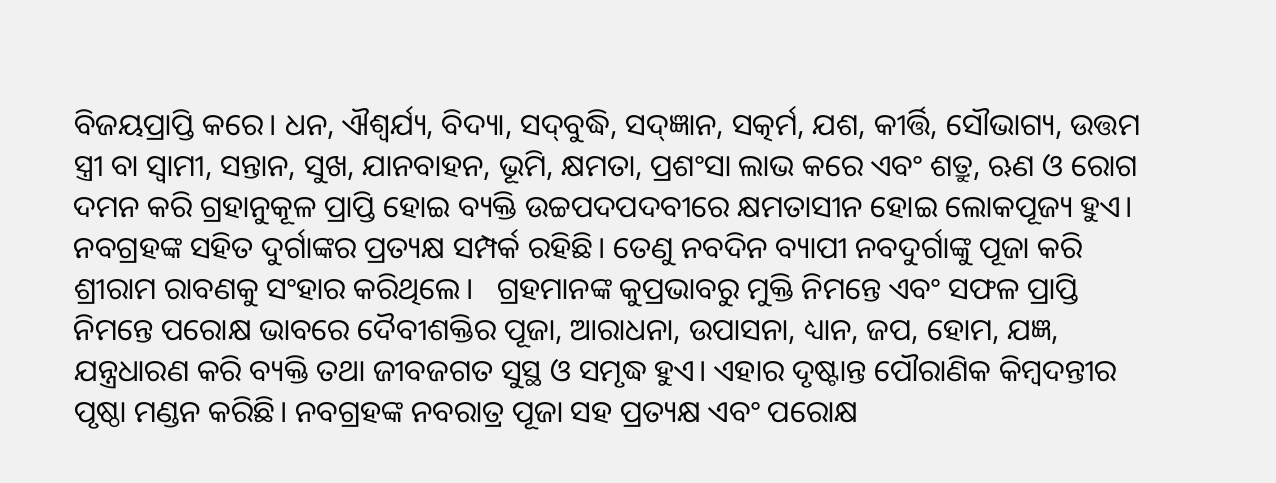ବିଜୟପ୍ରାପ୍ତି କରେ। ଧନ, ଐଶ୍ୱର୍ଯ୍ୟ, ବିଦ୍ୟା, ସଦ‍୍‌ବୁଦ୍ଧି, ସଦ‍୍‌ଜ୍ଞାନ, ସତ୍କର୍ମ, ଯଶ, କୀର୍ତ୍ତି, ସୌଭାଗ୍ୟ, ଉତ୍ତମ ସ୍ତ୍ରୀ ବା ସ୍ୱାମୀ, ସନ୍ତାନ, ସୁଖ, ଯାନବାହନ, ଭୂମି, କ୍ଷମତା, ପ୍ରଶଂସା ଲାଭ କରେ ଏବଂ ଶତ୍ରୁ, ଋଣ ଓ ରୋଗ ଦମନ କରି ଗ୍ରହାନୁକୂଳ ପ୍ରାପ୍ତି ହୋଇ ବ୍ୟକ୍ତି ଉଚ୍ଚପଦପଦବୀରେ କ୍ଷମତାସୀନ ହୋଇ ଲୋକପୂଜ୍ୟ ହୁଏ। ନବଗ୍ରହଙ୍କ ସହିତ ଦୁର୍ଗାଙ୍କର ପ୍ରତ୍ୟକ୍ଷ ସମ୍ପର୍କ ରହିଛି। ତେଣୁ ନବଦିନ ବ୍ୟାପୀ ନବଦୁର୍ଗାଙ୍କୁ ପୂଜା କରି ଶ୍ରୀରାମ ରାବଣକୁ ସଂହାର କରିଥିଲେ।   ଗ୍ରହମାନଙ୍କ କୁପ୍ରଭାବରୁ ମୁକ୍ତି ନିମନ୍ତେ ଏବଂ ସଫଳ ପ୍ରାପ୍ତି ନିମନ୍ତେ ପରୋକ୍ଷ ଭାବରେ ଦୈବୀଶକ୍ତିର ପୂଜା, ଆରାଧନା, ଉପାସନା, ଧ୍ୟାନ, ଜପ, ହୋମ, ଯଜ୍ଞ, ଯନ୍ତ୍ରଧାରଣ କରି ବ୍ୟକ୍ତି ତଥା ଜୀବଜଗତ ସୁସ୍ଥ ଓ ସମୃଦ୍ଧ ହୁଏ। ଏହାର ଦୃଷ୍ଟାନ୍ତ ପୌରାଣିକ କିମ୍ୱଦନ୍ତୀର ପୃଷ୍ଠା ମଣ୍ଡନ କରିଛି। ନବଗ୍ରହଙ୍କ ନବରାତ୍ର ପୂଜା ସହ ପ୍ରତ୍ୟକ୍ଷ ଏବଂ ପରୋକ୍ଷ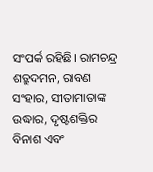ସଂପର୍କ ରହିଛି। ରାମଚନ୍ଦ୍ର ଶତ୍ରୁଦମନ, ରାବଣ ସଂହାର, ସୀତାମାତାଙ୍କ ଉଦ୍ଧାର, ଦୃଷ୍ଟଶକ୍ତିର ବିନାଶ ଏବଂ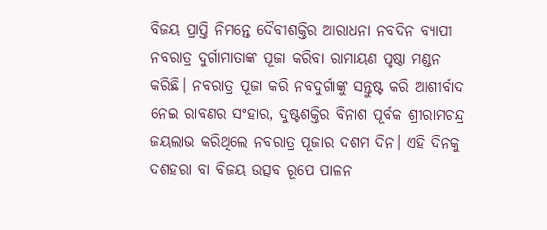ବିଜୟ ପ୍ରାପ୍ତି ନିମନ୍ତେ ଦୈବୀଶକ୍ତିର ଆରାଧନା ନବଦିନ ବ୍ୟାପୀ ନବରାତ୍ର ଦୁର୍ଗାମାତାଙ୍କ ପୂଜା କରିବା ରାମାୟଣ ପୃଷ୍ଠା ମଣ୍ଡନ କରିଛି। ନବରାତ୍ର ପୂଜା କରି ନବଦୁର୍ଗାଙ୍କୁ ସନ୍ତୁଷ୍ଟ କରି ଆଶୀର୍ବାଦ ନେଇ ରାବଣର ସଂହାର, ଦୁଷ୍ଟଶକ୍ତିର ବିନାଶ ପୂର୍ବକ ଶ୍ରୀରାମଚନ୍ଦ୍ର ଜୟଲାଭ କରିଥିଲେ ନବରାତ୍ର ପୂଜାର ଦଶମ ଦିନ। ଏହି ଦିନକୁ ଦଶହରା ବା ବିଜୟ ଉତ୍ସବ ରୂପେ ପାଳନ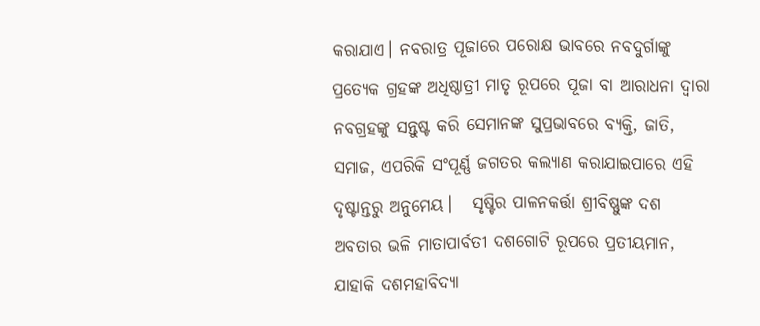କରାଯାଏ। ନବରାତ୍ର ପୂଜାରେ ପରୋକ୍ଷ ଭାବରେ ନବଦୁର୍ଗାଙ୍କୁ ପ୍ରତ୍ୟେକ ଗ୍ରହଙ୍କ ଅଧିଷ୍ଠାତ୍ରୀ ମାତୃ ରୂପରେ ପୂଜା ବା ଆରାଧନା ଦ୍ୱାରା ନବଗ୍ରହଙ୍କୁ ସନ୍ତୁଷ୍ଟ କରି ସେମାନଙ୍କ ସୁପ୍ରଭାବରେ ବ୍ୟକ୍ତି, ଜାତି, ସମାଜ, ଏପରିକି ସଂପୂର୍ଣ୍ଣ ଜଗତର କଲ୍ୟାଣ କରାଯାଇପାରେ ଏହି ଦୃଷ୍ଟାନ୍ତରୁ ଅନୁମେୟ।   ସୃଷ୍ଟିର ପାଳନକର୍ତ୍ତା ଶ୍ରୀବିଷ୍ଣୁଙ୍କ ଦଶ ଅବତାର ଭଳି ମାତାପାର୍ବତୀ ଦଶଗୋଟି ରୂପରେ ପ୍ରତୀୟମାନ, ଯାହାକି ଦଶମହାବିଦ୍ୟା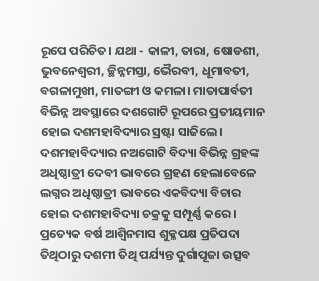ରୂପେ ପରିଚିତ। ଯଥା - କାଳୀ, ତାରା, ଷୋଡଶୀ, ଭୁବନେଶ୍ୱରୀ, ଚ୍ଛିନ୍ନମସ୍ତା, ଭୈରବୀ, ଧୂମାବତୀ, ବଗଳାମୁଖୀ, ମାତଙ୍ଗୀ ଓ କମଳା। ମାତାପାର୍ବତୀ ବିଭିନ୍ନ ଅବସ୍ଥାରେ ଦଶଗୋଟି ରୂପରେ ପ୍ରତୀୟମାନ ହୋଇ ଦଶମହାବିଦ୍ୟାର ସ୍ରଷ୍ଟା ସାଜିଲେ। ଦଶମହାବିଦ୍ୟାର ନଅଗୋଟି ବିଦ୍ୟା ବିଭିନ୍ନ ଗ୍ରହଙ୍କ ଅଧିଷ୍ଠାତ୍ରୀ ଦେବୀ ଭାବରେ ଗ୍ରହଣ ହେଲାବେଳେ ଲଗ୍ନର ଅଧିଷ୍ଠାତ୍ରୀ ଭାବରେ ଏକବିଦ୍ୟା ବିଚାର ହୋଇ ଦଶମହାବିଦ୍ୟା ଚକ୍ରକୁ ସମ୍ପୂର୍ଣ୍ଣ କରେ।   ପ୍ରତ୍ୟେକ ବର୍ଷ ଆଶ୍ୱିନମାସ ଶୁକ୍ଳପକ୍ଷ ପ୍ରତିପଦା ତିଥିଠାରୁ ଦଶମୀ ତିଥି ପର୍ଯ୍ୟନ୍ତ ଦୁର୍ଗାପୂଜା ଉତ୍ସବ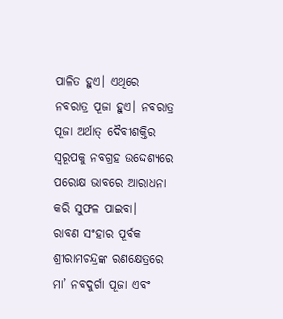ପାଳିତ ହୁଏ। ଏଥିରେ ନବରାତ୍ର ପୂଜା ହୁଏ। ନବରାତ୍ର ପୂଜା ଅର୍ଥାତ୍ ଦୈବୀଶକ୍ତିର ସ୍ୱରୂପକୁ ନବଗ୍ରହ ଉଦ୍ଦେଶ୍ୟରେ ପରୋକ୍ଷ ଭାବରେ ଆରାଧନା କରି ସୁଫଳ ପାଇବା।   ରାବଣ ସଂହାର ପୂର୍ବକ ଶ୍ରୀରାମଚନ୍ଦ୍ରଙ୍କ ରଣକ୍ଷେତ୍ରରେ ମା’ ନବଦୁର୍ଗା ପୂଜା ଏବଂ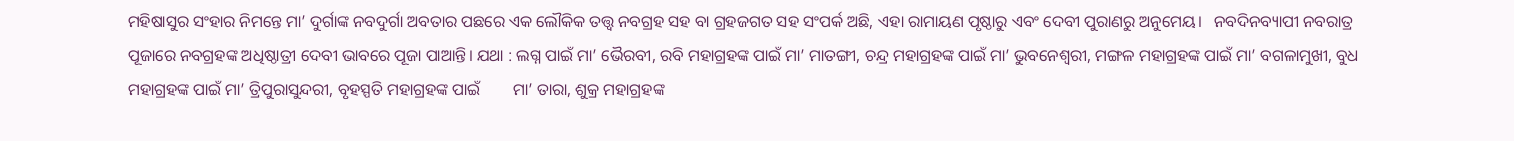ମହିଷାସୁର ସଂହାର ନିମନ୍ତେ ମା’ ଦୁର୍ଗାଙ୍କ ନବଦୁର୍ଗା ଅବତାର ପଛରେ ଏକ ଲୌକିକ ତତ୍ତ୍ୱ ନବଗ୍ରହ ସହ ବା ଗ୍ରହଜଗତ ସହ ସଂପର୍କ ଅଛି, ଏହା ରାମାୟଣ ପୃଷ୍ଠାରୁ ଏବଂ ଦେବୀ ପୁରାଣରୁ ଅନୁମେୟ।   ନବଦିନବ୍ୟାପୀ ନବରାତ୍ର ପୂଜାରେ ନବଗ୍ରହଙ୍କ ଅଧିଷ୍ଠାତ୍ରୀ ଦେବୀ ଭାବରେ ପୂଜା ପାଆନ୍ତି। ଯଥା : ଲଗ୍ନ ପାଇଁ ମା’ ଭୈରବୀ, ରବି ମହାଗ୍ରହଙ୍କ ପାଇଁ ମା’ ମାତଙ୍ଗୀ, ଚନ୍ଦ୍ର ମହାଗ୍ରହଙ୍କ ପାଇଁ ମା’ ଭୁବନେଶ୍ୱରୀ, ମଙ୍ଗଳ ମହାଗ୍ରହଙ୍କ ପାଇଁ ମା’ ବଗଳାମୁଖୀ, ବୁଧ ମହାଗ୍ରହଙ୍କ ପାଇଁ ମା’ ତ୍ରିପୁରାସୁନ୍ଦରୀ, ବୃହସ୍ପତି ମହାଗ୍ରହଙ୍କ ପାଇଁ        ମା’ ତାରା, ଶୁକ୍ର ମହାଗ୍ରହଙ୍କ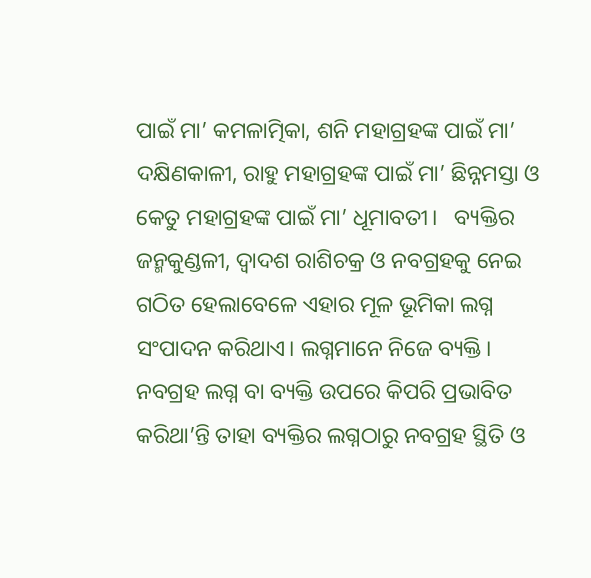ପାଇଁ ମା’ କମଳାତ୍ମିକା, ଶନି ମହାଗ୍ରହଙ୍କ ପାଇଁ ମା’ ଦକ୍ଷିଣକାଳୀ, ରାହୁ ମହାଗ୍ରହଙ୍କ ପାଇଁ ମା’ ଛିନ୍ନମସ୍ତା ଓ କେତୁ ମହାଗ୍ରହଙ୍କ ପାଇଁ ମା’ ଧୂମାବତୀ।   ବ୍ୟକ୍ତିର ଜନ୍ମକୁଣ୍ଡଳୀ, ଦ୍ୱାଦଶ ରାଶିଚକ୍ର ଓ ନବଗ୍ରହକୁ ନେଇ ଗଠିତ ହେଲାବେଳେ ଏହାର ମୂଳ ଭୂମିକା ଲଗ୍ନ ସଂପାଦନ କରିଥାଏ। ଲଗ୍ନମାନେ ନିଜେ ବ୍ୟକ୍ତି। ନବଗ୍ରହ ଲଗ୍ନ ବା ବ୍ୟକ୍ତି ଉପରେ କିପରି ପ୍ରଭାବିତ କରିଥା’ନ୍ତି ତାହା ବ୍ୟକ୍ତିର ଲଗ୍ନଠାରୁ ନବଗ୍ରହ ସ୍ଥିତି ଓ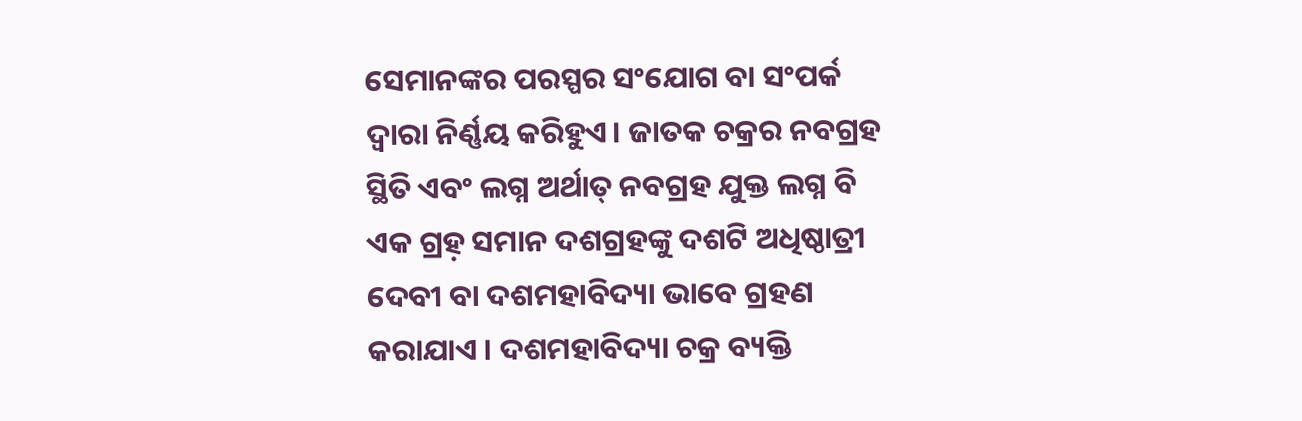ସେମାନଙ୍କର ପରସ୍ପର ସଂଯୋଗ ବା ସଂପର୍କ ଦ୍ୱାରା ନିର୍ଣ୍ଣୟ କରିହୁଏ। ଜାତକ ଚକ୍ରର ନବଗ୍ରହ ସ୍ଥିତି ଏବଂ ଲଗ୍ନ ଅର୍ଥାତ୍ ନବଗ୍ରହ ଯୁକ୍ତ ଲଗ୍ନ ବି ଏକ ଗ୍ରହ଼ ସମାନ ଦଶଗ୍ରହଙ୍କୁ ଦଶଟି ଅଧିଷ୍ଠାତ୍ରୀ ଦେବୀ ବା ଦଶମହାବିଦ୍ୟା ଭାବେ ଗ୍ରହଣ କରାଯାଏ । ଦଶମହାବିଦ୍ୟା ଚକ୍ର ବ୍ୟକ୍ତି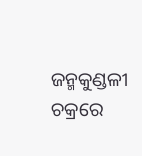ଜନ୍ମକୁଣ୍ଡଳୀ ଚକ୍ରରେ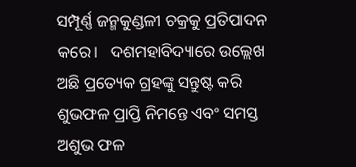ସମ୍ପୂର୍ଣ୍ଣ ଜନ୍ମକୁଣ୍ଡଳୀ ଚକ୍ରକୁ ପ୍ରତିପାଦନ କରେ।   ଦଶମହାବିଦ୍ୟାରେ ଉଲ୍ଲେଖ ଅଛି ପ୍ରତ୍ୟେକ ଗ୍ରହଙ୍କୁ ସନ୍ତୁଷ୍ଟ କରି ଶୁଭଫଳ ପ୍ରାପ୍ତି ନିମନ୍ତେ ଏବଂ ସମସ୍ତ ଅଶୁଭ ଫଳ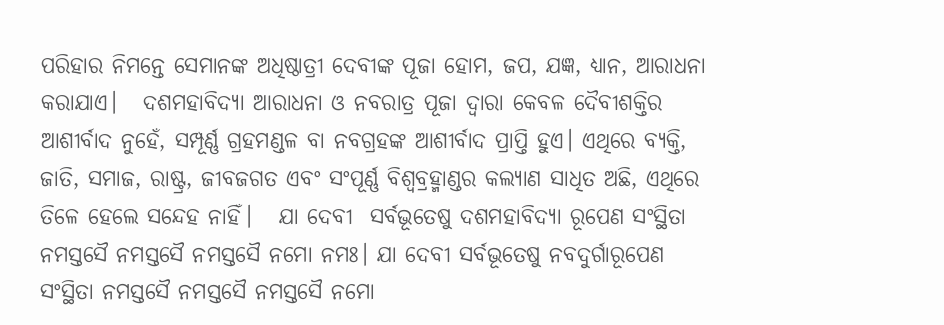ପରିହାର ନିମନ୍ତେ ସେମାନଙ୍କ ଅଧିଷ୍ଠାତ୍ରୀ ଦେବୀଙ୍କ ପୂଜା ହୋମ, ଜପ, ଯଜ୍ଞ, ଧ୍ୟାନ, ଆରାଧନା କରାଯାଏ।   ଦଶମହାବିଦ୍ୟା ଆରାଧନା ଓ ନବରାତ୍ର ପୂଜା ଦ୍ୱାରା କେବଳ ଦୈବୀଶକ୍ତିର ଆଶୀର୍ବାଦ ନୁହେଁ, ସମ୍ପୂର୍ଣ୍ଣ ଗ୍ରହମଣ୍ଡଳ ବା ନବଗ୍ରହଙ୍କ ଆଶୀର୍ବାଦ ପ୍ରାପ୍ତି ହୁଏ। ଏଥିରେ ବ୍ୟକ୍ତି, ଜାତି, ସମାଜ, ରାଷ୍ଟ୍ର, ଜୀବଜଗତ ଏବଂ ସଂପୂର୍ଣ୍ଣ ବିଶ୍ୱବ୍ରହ୍ମାଣ୍ଡର କଲ୍ୟାଣ ସାଧିତ ଅଛି, ଏଥିରେ ତିଳେ ହେଲେ ସନ୍ଦେହ ନାହିଁ।   ଯା ଦେବୀ  ସର୍ବଭୂତେଷୁ ଦଶମହାବିଦ୍ୟା ରୂପେଣ ସଂସ୍ଥିତା ନମସ୍ତସୈ ନମସ୍ତସୈ ନମସ୍ତସୈ ନମୋ ନମଃ। ଯା ଦେବୀ ସର୍ବଭୂତେଷୁ ନବଦୁର୍ଗାରୂପେଣ ସଂସ୍ଥିତା ନମସ୍ତସୈ ନମସ୍ତସୈ ନମସ୍ତସୈ ନମୋ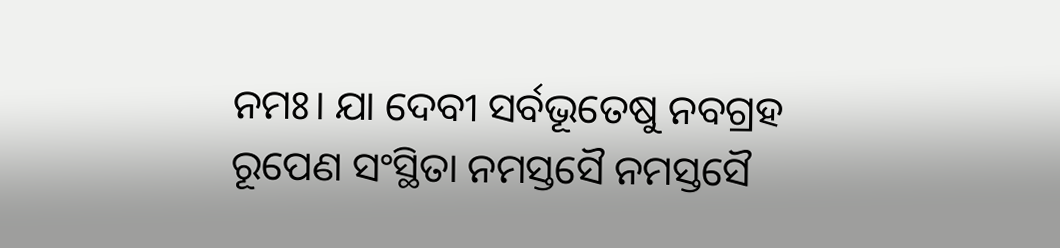ନମଃ। ଯା ଦେବୀ ସର୍ବଭୂତେଷୁ ନବଗ୍ରହ ରୂପେଣ ସଂସ୍ଥିତା ନମସ୍ତସୈ ନମସ୍ତସୈ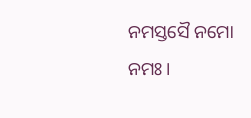ନମସ୍ତସୈ ନମୋ ନମଃ।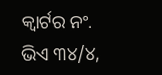କ୍ୱାର୍ଟର ନଂ. ଭିଏ ୩୪/୪,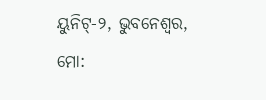ୟୁନିଟ‌୍‍-୨, ଭୁବନେଶ୍ୱର, ମୋ: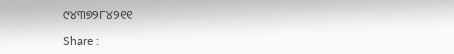୯୪୩୭୨୮୪୨୧୧

Share :